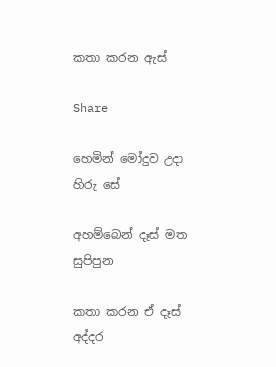කතා කරන ඇස්

Share

හෙමින් මෝදුව උදා හිරු සේ

අහම්බෙන් දෑස් මත සුපිපුන

කතා කරන ඒ දෑස් අද්දර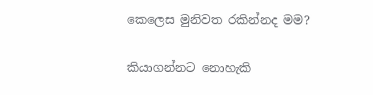කෙලෙස මුනිවත රකින්නද මම?

කියාගන්නට නොහැකි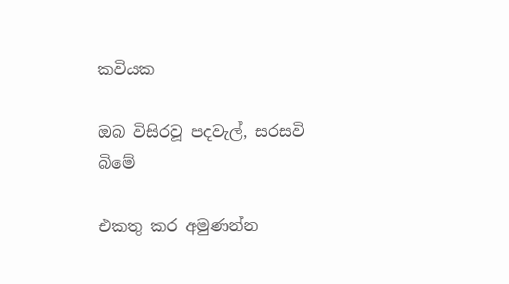කවියක

ඔබ විසිරවූ පදවැල්, සරසවි බිමේ

එකතු කර අමුණන්න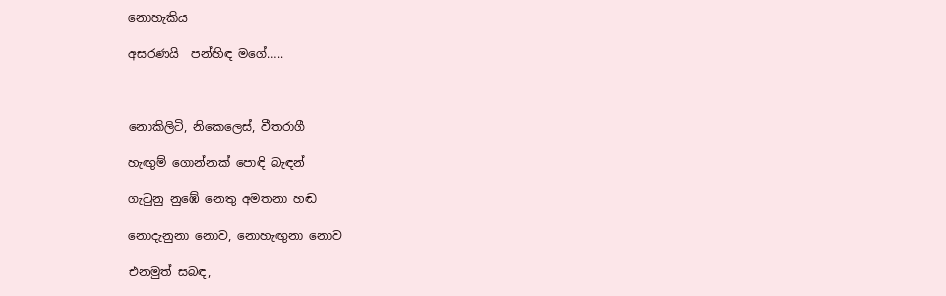නොහැකිය

අසරණයි  පන්හිඳ මගේ…..



නොකිලිටි, නිකෙලෙස්, වීතරාගී

හැඟුම් ගොන්නක් පොඳි බැඳන්

ගැටුනු නුඹේ නෙතු අමතනා හඬ

නොදැනුනා නොව, නොහැඟුනා නොව

එනමුත් සබඳ,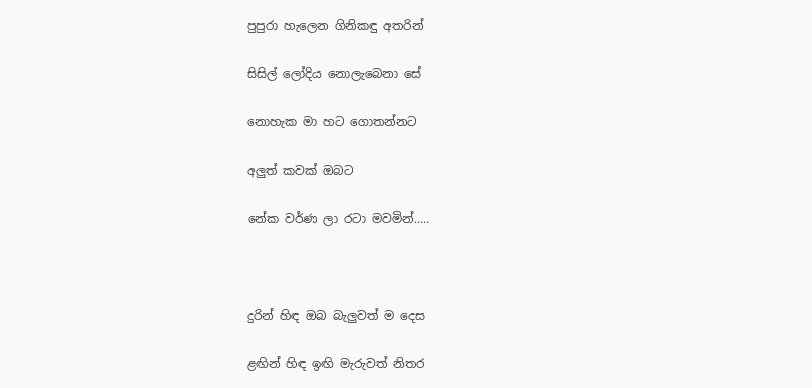පුපුරා හැලෙන ගිනිකඳු අතරින්

සිසිල් ලෝදිය නොලැබෙනා සේ

නොහැක මා හට ගොතන්නට

අලුත් කවක් ඔබට

නේක වර්ණ ලා රටා මවමින්…..



දුරින් හිඳ ඔබ බැලුවත් ම දෙස

ළඟින් හිඳ ඉඟි මැරුවත් නිතර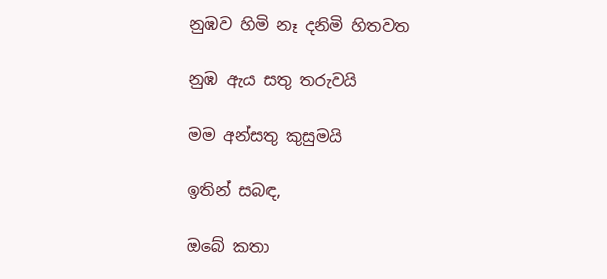නුඹව හිමි නෑ දනිමි හිතවත

නුඹ ඇය සතු තරුවයි

මම අන්සතු කුසුමයි

ඉතින් සබඳ,

ඔබේ කතා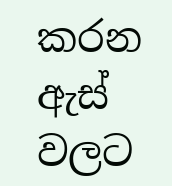කරන ඇස් වලට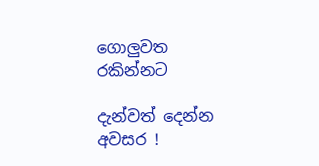ගොලුවත රකින්නට

දැන්වත් දෙන්න අවසර !